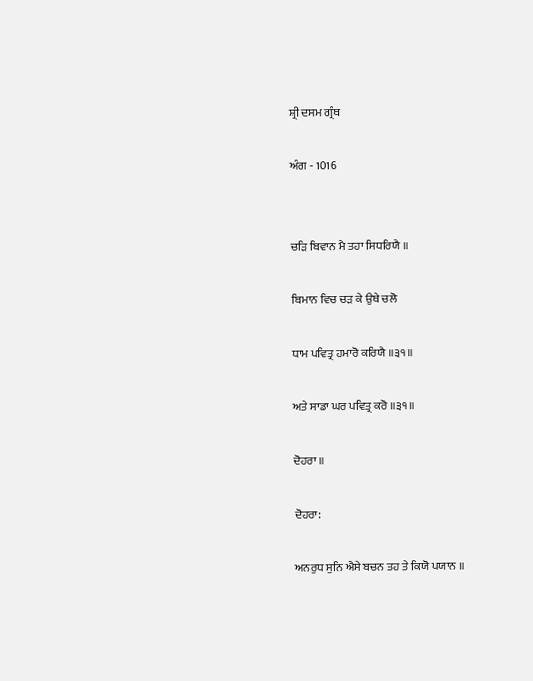ਸ਼੍ਰੀ ਦਸਮ ਗ੍ਰੰਥ

ਅੰਗ - 1016


ਚੜਿ ਬਿਵਾਨ ਮੈ ਤਹਾ ਸਿਧਰਿਯੈ ॥

ਬਿਮਾਨ ਵਿਚ ਚੜ ਕੇ ਉਥੇ ਚਲੋ

ਧਾਮ ਪਵਿਤ੍ਰ ਹਮਾਰੋ ਕਰਿਯੈ ॥੩੧॥

ਅਤੇ ਸਾਡਾ ਘਰ ਪਵਿਤ੍ਰ ਕਰੋ ॥੩੧॥

ਦੋਹਰਾ ॥

ਦੋਹਰਾ:

ਅਨਰੁਧ ਸੁਨਿ ਐਸੇ ਬਚਨ ਤਹ ਤੇ ਕਿਯੋ ਪਯਾਨ ॥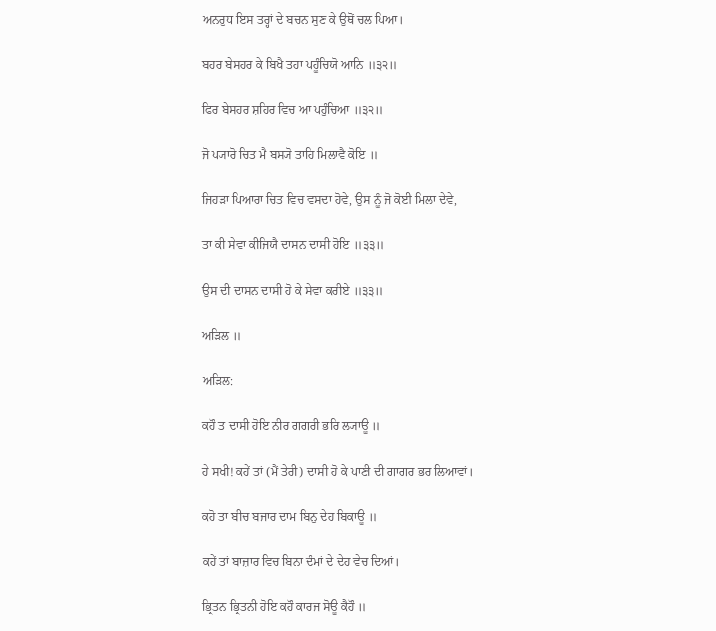ਅਨਰੁਧ ਇਸ ਤਰ੍ਹਾਂ ਦੇ ਬਚਨ ਸੁਣ ਕੇ ਉਥੋਂ ਚਲ ਪਿਆ।

ਬਹਰ ਬੇਸਹਰ ਕੇ ਬਿਖੈ ਤਹਾ ਪਹੂੰਚਿਯੋ ਆਨਿ ॥੩੨॥

ਫਿਰ ਬੇਸਹਰ ਸ਼ਹਿਰ ਵਿਚ ਆ ਪਹੁੰਚਿਆ ॥੩੨॥

ਜੋ ਪ੍ਯਾਰੋ ਚਿਤ ਮੈ ਬਸ੍ਯੋ ਤਾਹਿ ਮਿਲਾਵੈ ਕੋਇ ॥

ਜਿਹੜਾ ਪਿਆਰਾ ਚਿਤ ਵਿਚ ਵਸਦਾ ਹੋਵੇ, ਉਸ ਨੂੰ ਜੋ ਕੋਈ ਮਿਲਾ ਦੇਵੇ,

ਤਾ ਕੀ ਸੇਵਾ ਕੀਜਿਯੈ ਦਾਸਨ ਦਾਸੀ ਹੋਇ ॥੩੩॥

ਉਸ ਦੀ ਦਾਸਨ ਦਾਸੀ ਹੋ ਕੇ ਸੇਵਾ ਕਰੀਏ ॥੩੩॥

ਅੜਿਲ ॥

ਅੜਿਲ:

ਕਹੌ ਤ ਦਾਸੀ ਹੋਇ ਨੀਰ ਗਗਰੀ ਭਰਿ ਲ੍ਯਾਊ ॥

ਹੇ ਸਖੀ! ਕਹੇਂ ਤਾਂ (ਮੈਂ ਤੇਰੀ) ਦਾਸੀ ਹੋ ਕੇ ਪਾਣੀ ਦੀ ਗਾਗਰ ਭਰ ਲਿਆਵਾਂ।

ਕਹੋ ਤਾ ਬੀਚ ਬਜਾਰ ਦਾਮ ਬਿਨੁ ਦੇਹ ਬਿਕਾਊ ॥

ਕਹੇਂ ਤਾਂ ਬਾਜ਼ਾਰ ਵਿਚ ਬਿਨਾ ਦੰਮਾਂ ਦੇ ਦੇਹ ਵੇਚ ਦਿਆਂ।

ਭ੍ਰਿਤਨ ਭ੍ਰਿਤਨੀ ਹੋਇ ਕਹੌ ਕਾਰਜ ਸੋਊ ਕੈਹੌ ॥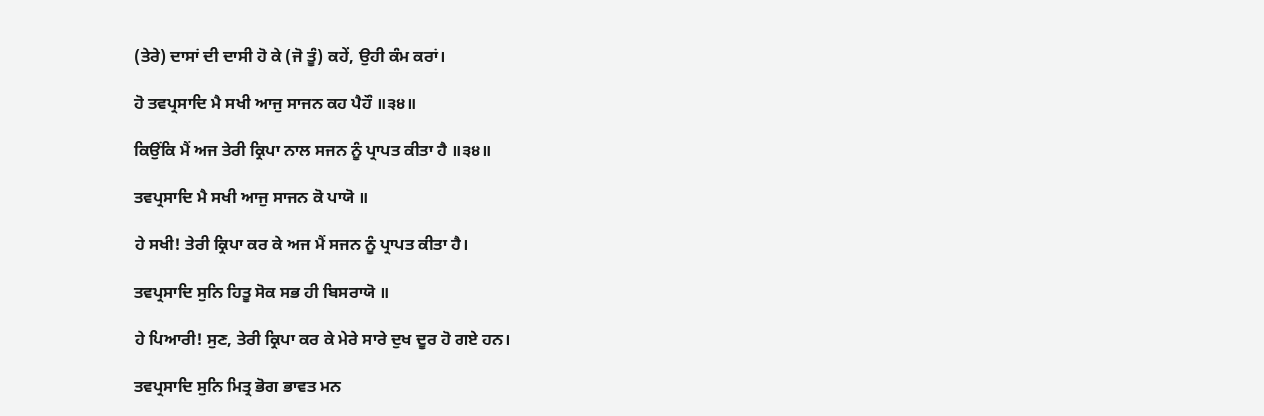(ਤੇਰੇ) ਦਾਸਾਂ ਦੀ ਦਾਸੀ ਹੋ ਕੇ (ਜੋ ਤੂੰ) ਕਹੇਂ, ਉਹੀ ਕੰਮ ਕਰਾਂ।

ਹੋ ਤਵਪ੍ਰਸਾਦਿ ਮੈ ਸਖੀ ਆਜੁ ਸਾਜਨ ਕਹ ਪੈਹੌ ॥੩੪॥

ਕਿਉਂਕਿ ਮੈਂ ਅਜ ਤੇਰੀ ਕ੍ਰਿਪਾ ਨਾਲ ਸਜਨ ਨੂੰ ਪ੍ਰਾਪਤ ਕੀਤਾ ਹੈ ॥੩੪॥

ਤਵਪ੍ਰਸਾਦਿ ਮੈ ਸਖੀ ਆਜੁ ਸਾਜਨ ਕੋ ਪਾਯੋ ॥

ਹੇ ਸਖੀ! ਤੇਰੀ ਕ੍ਰਿਪਾ ਕਰ ਕੇ ਅਜ ਮੈਂ ਸਜਨ ਨੂੰ ਪ੍ਰਾਪਤ ਕੀਤਾ ਹੈ।

ਤਵਪ੍ਰਸਾਦਿ ਸੁਨਿ ਹਿਤੂ ਸੋਕ ਸਭ ਹੀ ਬਿਸਰਾਯੋ ॥

ਹੇ ਪਿਆਰੀ! ਸੁਣ, ਤੇਰੀ ਕ੍ਰਿਪਾ ਕਰ ਕੇ ਮੇਰੇ ਸਾਰੇ ਦੁਖ ਦੂਰ ਹੋ ਗਏ ਹਨ।

ਤਵਪ੍ਰਸਾਦਿ ਸੁਨਿ ਮਿਤ੍ਰ ਭੋਗ ਭਾਵਤ ਮਨ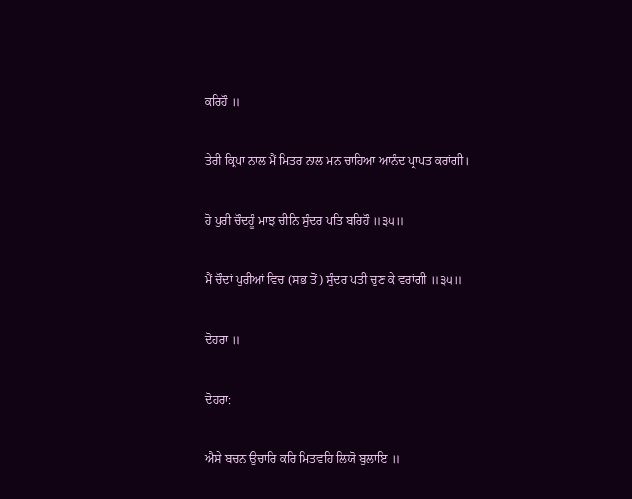ਕਰਿਹੌ ॥

ਤੇਰੀ ਕ੍ਰਿਪਾ ਨਾਲ ਮੈਂ ਮਿਤਰ ਨਾਲ ਮਨ ਚਾਹਿਆ ਆਨੰਦ ਪ੍ਰਾਪਤ ਕਰਾਂਗੀ।

ਹੋ ਪੁਰੀ ਚੌਦਹੂੰ ਮਾਝ ਚੀਨਿ ਸੁੰਦਰ ਪਤਿ ਬਰਿਹੌ ॥੩੫॥

ਮੈਂ ਚੌਦਾਂ ਪੁਰੀਆਂ ਵਿਚ (ਸਭ ਤੋਂ) ਸੁੰਦਰ ਪਤੀ ਚੁਣ ਕੇ ਵਰਾਂਗੀ ॥੩੫॥

ਦੋਹਰਾ ॥

ਦੋਹਰਾ:

ਐਸੇ ਬਚਨ ਉਚਾਰਿ ਕਰਿ ਮਿਤਵਹਿ ਲਿਯੋ ਬੁਲਾਇ ॥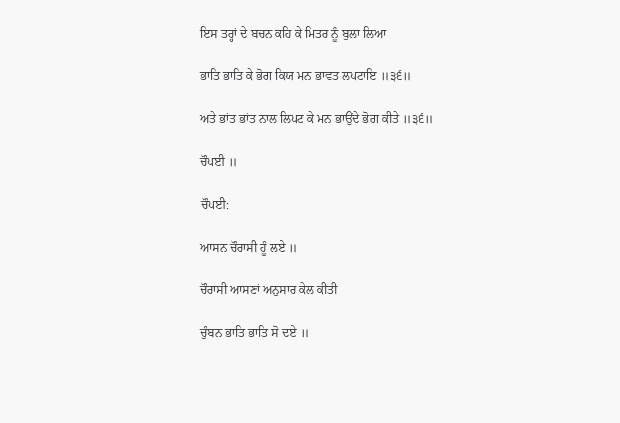ਇਸ ਤਰ੍ਹਾਂ ਦੇ ਬਚਨ ਕਹਿ ਕੇ ਮਿਤਰ ਨੂੰ ਬੁਲਾ ਲਿਆ

ਭਾਤਿ ਭਾਤਿ ਕੇ ਭੋਗ ਕਿਯ ਮਨ ਭਾਵਤ ਲਪਟਾਇ ॥੩੬॥

ਅਤੇ ਭਾਂਤ ਭਾਂਤ ਨਾਲ ਲਿਪਟ ਕੇ ਮਨ ਭਾਉਂਦੇ ਭੋਗ ਕੀਤੇ ॥੩੬॥

ਚੌਪਈ ॥

ਚੌਪਈ:

ਆਸਨ ਚੌਰਾਸੀ ਹੂੰ ਲਏ ॥

ਚੌਰਾਸੀ ਆਸਣਾਂ ਅਨੁਸਾਰ ਕੇਲ ਕੀਤੀ

ਚੁੰਬਨ ਭਾਤਿ ਭਾਤਿ ਸੋ ਦਏ ॥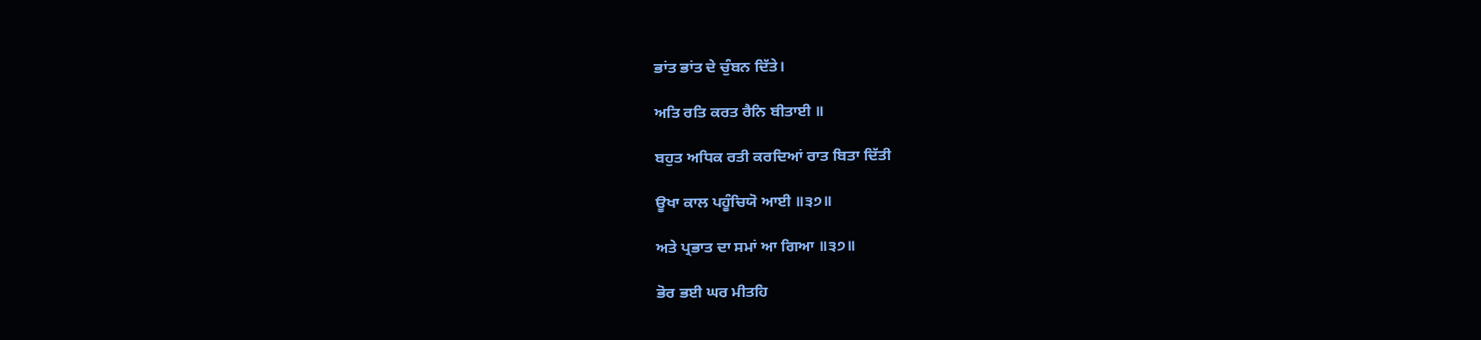ਭਾਂਤ ਭਾਂਤ ਦੇ ਚੁੰਬਨ ਦਿੱਤੇ।

ਅਤਿ ਰਤਿ ਕਰਤ ਰੈਨਿ ਬੀਤਾਈ ॥

ਬਹੁਤ ਅਧਿਕ ਰਤੀ ਕਰਦਿਆਂ ਰਾਤ ਬਿਤਾ ਦਿੱਤੀ

ਊਖਾ ਕਾਲ ਪਹੂੰਚਿਯੋ ਆਈ ॥੩੭॥

ਅਤੇ ਪ੍ਰਭਾਤ ਦਾ ਸਮਾਂ ਆ ਗਿਆ ॥੩੭॥

ਭੋਰ ਭਈ ਘਰ ਮੀਤਹਿ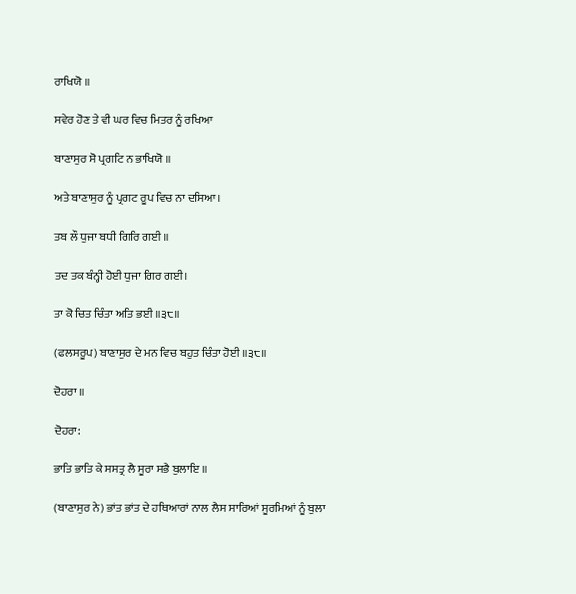ਰਾਖਿਯੋ ॥

ਸਵੇਰ ਹੋਣ ਤੇ ਵੀ ਘਰ ਵਿਚ ਮਿਤਰ ਨੂੰ ਰਖਿਆ

ਬਾਣਾਸੁਰ ਸੋ ਪ੍ਰਗਟਿ ਨ ਭਾਖਿਯੋ ॥

ਅਤੇ ਬਾਣਾਸੁਰ ਨੂੰ ਪ੍ਰਗਟ ਰੂਪ ਵਿਚ ਨਾ ਦਸਿਆ।

ਤਬ ਲੌ ਧੁਜਾ ਬਧੀ ਗਿਰਿ ਗਈ ॥

ਤਦ ਤਕ ਬੰਨ੍ਹੀ ਹੋਈ ਧੁਜਾ ਗਿਰ ਗਈ।

ਤਾ ਕੋ ਚਿਤ ਚਿੰਤਾ ਅਤਿ ਭਈ ॥੩੮॥

(ਫਲਸਰੂਪ) ਬਾਣਾਸੁਰ ਦੇ ਮਨ ਵਿਚ ਬਹੁਤ ਚਿੰਤਾ ਹੋਈ ॥੩੮॥

ਦੋਹਰਾ ॥

ਦੋਹਰਾ:

ਭਾਤਿ ਭਾਤਿ ਕੇ ਸਸਤ੍ਰ ਲੈ ਸੂਰਾ ਸਭੈ ਬੁਲਾਇ ॥

(ਬਾਣਾਸੁਰ ਨੇ) ਭਾਂਤ ਭਾਂਤ ਦੇ ਹਥਿਆਰਾਂ ਨਾਲ ਲੈਸ ਸਾਰਿਆਂ ਸੂਰਮਿਆਂ ਨੂੰ ਬੁਲਾ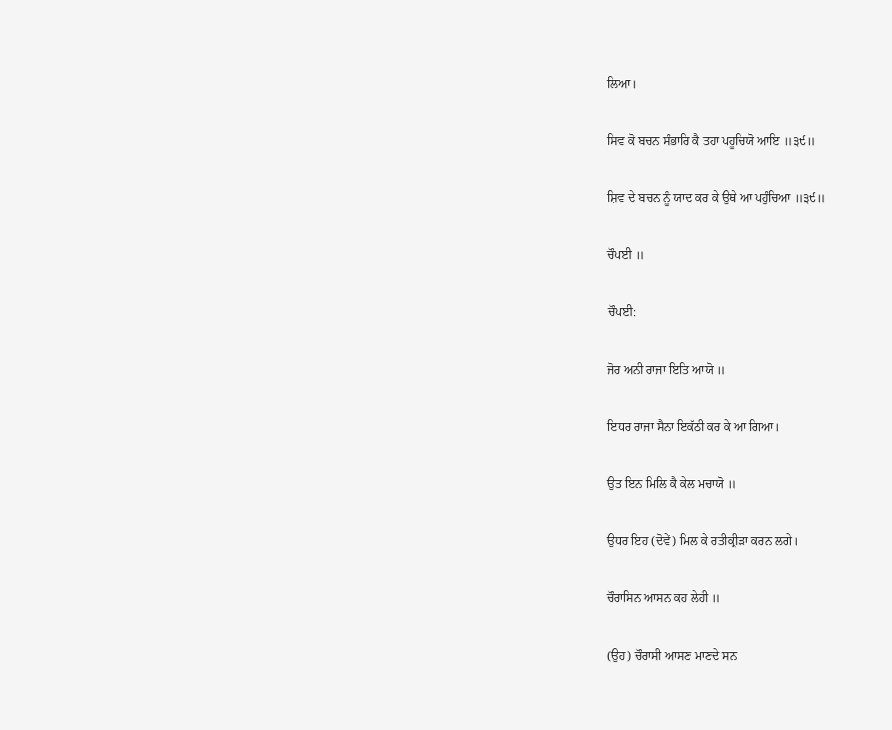ਲਿਆ।

ਸਿਵ ਕੋ ਬਚਨ ਸੰਭਾਰਿ ਕੈ ਤਹਾ ਪਹੂਚਿਯੋ ਆਇ ॥੩੯॥

ਸ਼ਿਵ ਦੇ ਬਚਨ ਨੂੰ ਯਾਦ ਕਰ ਕੇ ਉਥੇ ਆ ਪਹੁੰਚਿਆ ॥੩੯॥

ਚੌਪਈ ॥

ਚੌਪਈ:

ਜੋਰ ਅਨੀ ਰਾਜਾ ਇਤਿ ਆਯੋ ॥

ਇਧਰ ਰਾਜਾ ਸੈਨਾ ਇਕੱਠੀ ਕਰ ਕੇ ਆ ਗਿਆ।

ਉਤ ਇਨ ਮਿਲਿ ਕੈ ਕੇਲ ਮਚਾਯੋ ॥

ਉਧਰ ਇਹ (ਦੋਵੇਂ) ਮਿਲ ਕੇ ਰਤੀਕ੍ਰੀੜਾ ਕਰਨ ਲਗੇ।

ਚੌਰਾਸਿਨ ਆਸਨ ਕਹ ਲੇਹੀ ॥

(ਉਹ) ਚੌਰਾਸੀ ਆਸਣ ਮਾਣਦੇ ਸਨ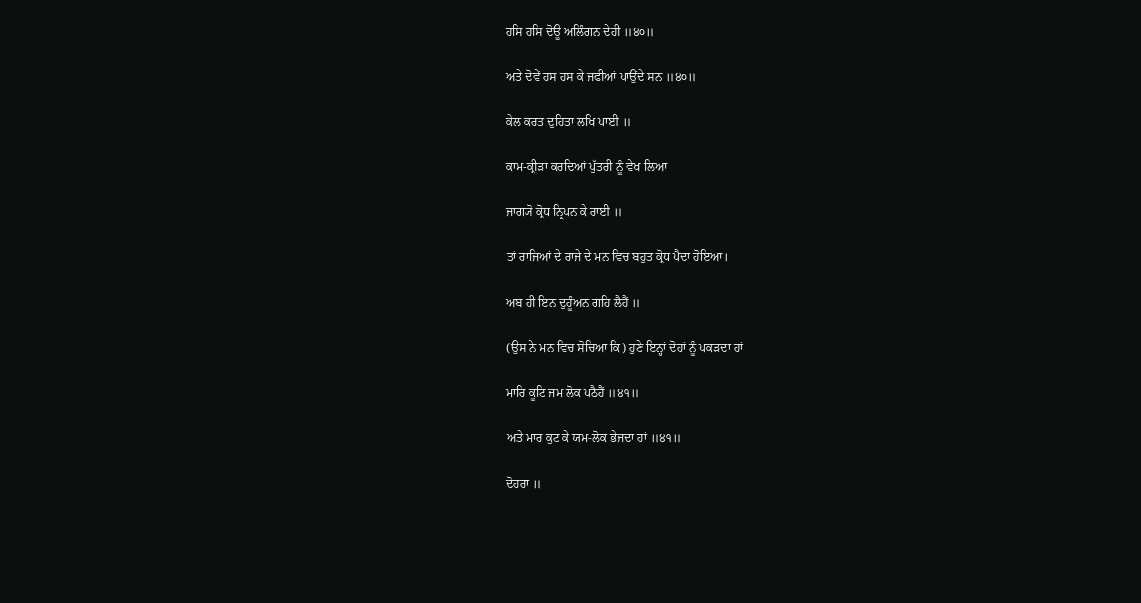ਹਸਿ ਹਸਿ ਦੋਊ ਅਲਿੰਗਨ ਦੇਹੀ ॥੪੦॥

ਅਤੇ ਦੋਵੇਂ ਹਸ ਹਸ ਕੇ ਜਫੀਆਂ ਪਾਉਂਦੇ ਸਨ ॥੪੦॥

ਕੇਲ ਕਰਤ ਦੁਹਿਤਾ ਲਖਿ ਪਾਈ ॥

ਕਾਮ-ਕ੍ਰੀੜਾ ਕਰਦਿਆਂ ਪੁੱਤਰੀ ਨੂੰ ਵੇਖ ਲਿਆ

ਜਾਗ੍ਯੋ ਕ੍ਰੋਧ ਨ੍ਰਿਪਨ ਕੇ ਰਾਈ ॥

ਤਾਂ ਰਾਜਿਆਂ ਦੇ ਰਾਜੇ ਦੇ ਮਨ ਵਿਚ ਬਹੁਤ ਕ੍ਰੋਧ ਪੈਦਾ ਹੋਇਆ।

ਅਬ ਹੀ ਇਨ ਦੁਹੂੰਅਨ ਗਹਿ ਲੈਹੈਂ ॥

(ਉਸ ਨੇ ਮਨ ਵਿਚ ਸੋਚਿਆ ਕਿ) ਹੁਣੇ ਇਨ੍ਹਾਂ ਦੋਹਾਂ ਨੂੰ ਪਕੜਦਾ ਹਾਂ

ਮਾਰਿ ਕੂਟਿ ਜਮ ਲੋਕ ਪਠੈਹੈਂ ॥੪੧॥

ਅਤੇ ਮਾਰ ਕੁਟ ਕੇ ਯਮ-ਲੋਕ ਭੇਜਦਾ ਹਾਂ ॥੪੧॥

ਦੋਹਰਾ ॥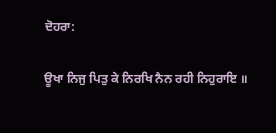ਦੋਹਰਾ:

ਊਖਾ ਨਿਜੁ ਪਿਤੁ ਕੇ ਨਿਰਖਿ ਨੈਨ ਰਹੀ ਨਿਹੁਰਾਇ ॥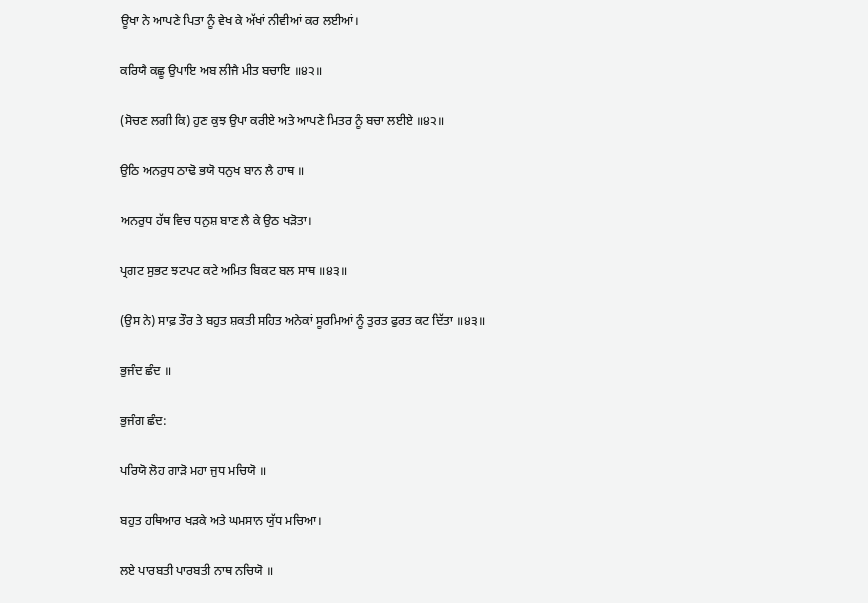ਊਖਾ ਨੇ ਆਪਣੇ ਪਿਤਾ ਨੂੰ ਵੇਖ ਕੇ ਅੱਖਾਂ ਨੀਵੀਆਂ ਕਰ ਲਈਆਂ।

ਕਰਿਯੈ ਕਛੂ ਉਪਾਇ ਅਬ ਲੀਜੈ ਮੀਤ ਬਚਾਇ ॥੪੨॥

(ਸੋਚਣ ਲਗੀ ਕਿ) ਹੁਣ ਕੁਝ ਉਪਾ ਕਰੀਏ ਅਤੇ ਆਪਣੇ ਮਿਤਰ ਨੂੰ ਬਚਾ ਲਈਏ ॥੪੨॥

ਉਠਿ ਅਨਰੁਧ ਠਾਢੋ ਭਯੋ ਧਨੁਖ ਬਾਨ ਲੈ ਹਾਥ ॥

ਅਨਰੁਧ ਹੱਥ ਵਿਚ ਧਨੁਸ਼ ਬਾਣ ਲੈ ਕੇ ਉਠ ਖੜੋਤਾ।

ਪ੍ਰਗਟ ਸੁਭਟ ਝਟਪਟ ਕਟੇ ਅਮਿਤ ਬਿਕਟ ਬਲ ਸਾਥ ॥੪੩॥

(ਉਸ ਨੇ) ਸਾਫ਼ ਤੌਰ ਤੇ ਬਹੁਤ ਸ਼ਕਤੀ ਸਹਿਤ ਅਨੇਕਾਂ ਸੂਰਮਿਆਂ ਨੂੰ ਤੁਰਤ ਫੁਰਤ ਕਟ ਦਿੱਤਾ ॥੪੩॥

ਭੁਜੰਦ ਛੰਦ ॥

ਭੁਜੰਗ ਛੰਦ:

ਪਰਿਯੋ ਲੋਹ ਗਾੜੋ ਮਹਾ ਜੁਧ ਮਚਿਯੋ ॥

ਬਹੁਤ ਹਥਿਆਰ ਖੜਕੇ ਅਤੇ ਘਮਸਾਨ ਯੁੱਧ ਮਚਿਆ।

ਲਏ ਪਾਰਬਤੀ ਪਾਰਬਤੀ ਨਾਥ ਨਚਿਯੋ ॥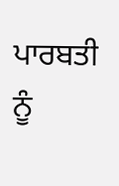ਪਾਰਬਤੀ ਨੂੰ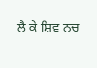ਲੈ ਕੇ ਸ਼ਿਵ ਨਚ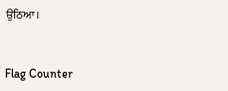ਉਠਿਆ।


Flag Counter